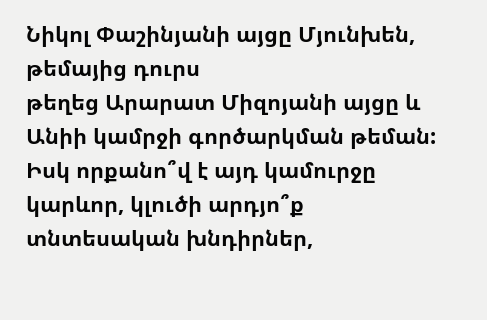Նիկոլ Փաշինյանի այցը Մյունխեն, թեմայից դուրս
թեղեց Արարատ Միզոյանի այցը և Անիի կամրջի գործարկման թեման: Իսկ որքանո՞վ է այդ կամուրջը
կարևոր, կլուծի արդյո՞ք տնտեսական խնդիրներ,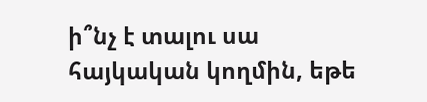ի՞նչ է տալու սա հայկական կողմին, եթե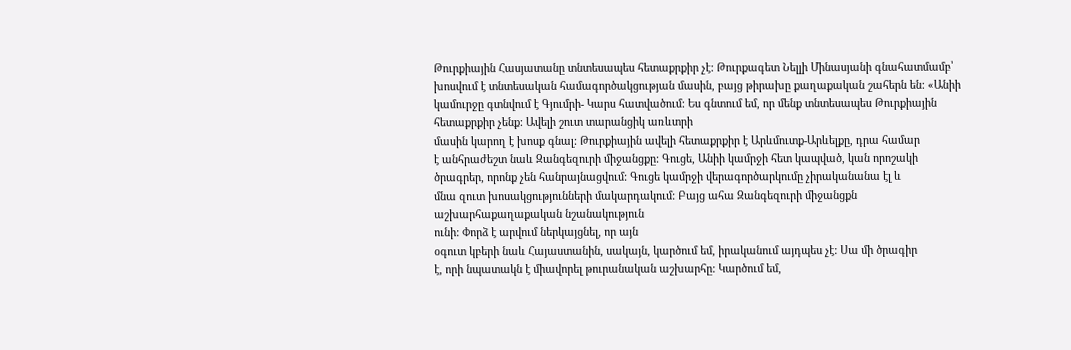Թուրքիային Հասյատանը տնտեսապես հետաքրքիր չէ: Թուրքագետ Նելլի Մինասյանի գնահատմամբ՝
խոսվում է տնտեսական համագործակցության մասին, բայց թիրախը քաղաքական շահերն են: «Անիի
կամուրջը գտնվում է Գյումրի- Կարս հատվածում: Ես գնտում եմ, որ մենք տնտեսապես Թուրքիային հետաքրքիր չենք: Ավելի շուտ տարանցիկ առևտրի
մասին կարող է խոսք գնալ: Թուրքիային ավելի հետաքրքիր է Արևմուտք-Արևելքը, դրա համար
է անհրաժեշտ նաև Զանգեզուրի միջանցքը: Գուցե, Անիի կամրջի հետ կապված, կան որոշակի
ծրագրեր, որոնք չեն հանրայնացվում: Գուցե կամրջի վերագործարկումը չիրականանա էլ և
մնա զուտ խոսակցությունների մակարդակում: Բայց ահա Զանգեզուրի միջանցքն աշխարհաքաղաքական նշանակություն
ունի: Փորձ է արվում ներկայցնել, որ այն
օգուտ կբերի նաև Հայաստանին, սակայն, կարծում եմ, իրականում այդպես չէ: Սա մի ծրագիր
է, որի նպատակն է միավորել թուրանական աշխարհը: Կարծում եմ,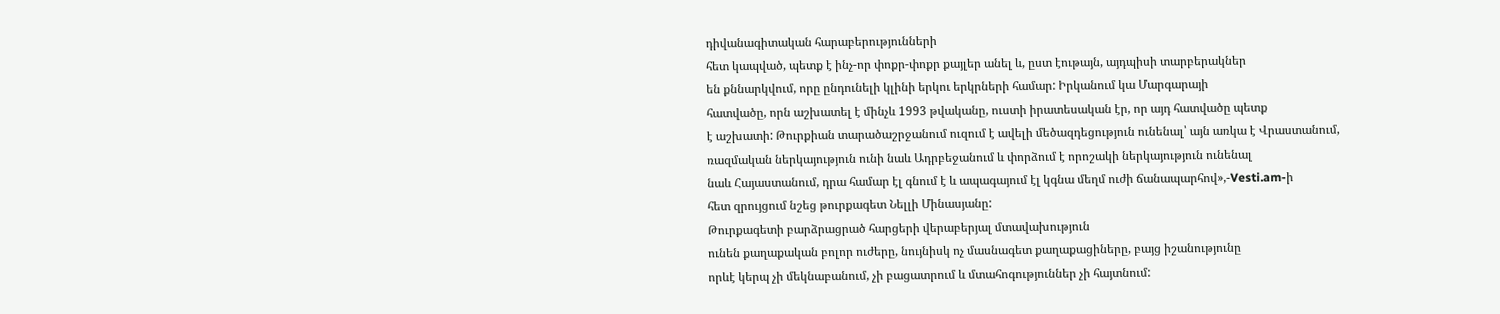դիվանագիտական հարաբերությունների
հետ կապված, պետք է ինչ-որ փոքր-փոքր քայլեր անել և, ըստ էութայն, այդպիսի տարբերակներ
են քննարկվում, որը ընդունելի կլինի երկու երկրների համար: Իրկանում կա Մարգարայի
հատվածը, որն աշխատել է մինչև 1993 թվականը, ուստի իրատեսական էր, որ այդ հատվածը պետք
է աշխատի: Թուրքիան տարածաշրջանում ուզում է ավելի մեծազդեցություն ունենալ՝ այն առկա է Վրաստանում,
ռազմական ներկայություն ունի նաև Ադրբեջանում և փորձում է որոշակի ներկայություն ունենալ
նաև Հայաստանում, դրա համար էլ գնում է և ապագայում էլ կգնա մեղմ ուժի ճանապարհով»,-Vesti.am-ի
հետ զրույցում նշեց թուրքագետ Նելլի Մինասյանը:
Թուրքագետի բարձրացրած հարցերի վերաբերյալ մտավախություն
ունեն քաղաքական բոլոր ուժերը, նույնիսկ ոչ մասնագետ քաղաքացիները, բայց իշանությունը
որևէ կերպ չի մեկնաբանում, չի բացատրում և մտահոգություններ չի հայտնում: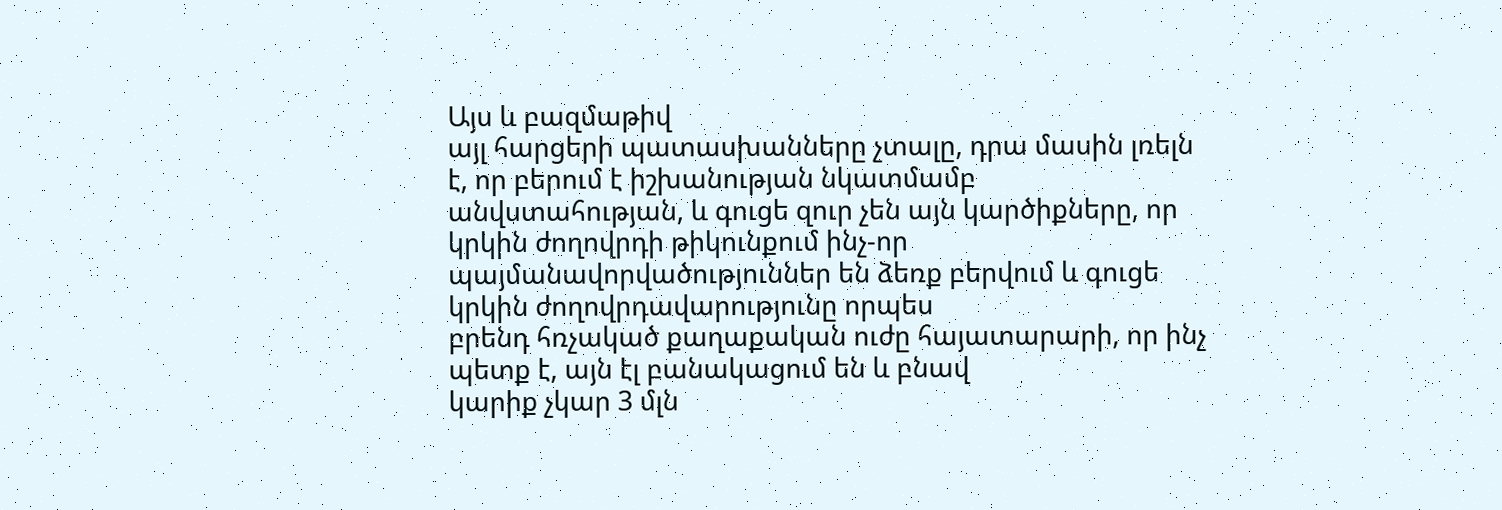Այս և բազմաթիվ
այլ հարցերի պատասխանները չտալը, դրա մասին լռելն է, որ բերում է իշխանության նկատմամբ
անվստահության, և գուցե զուր չեն այն կարծիքները, որ կրկին ժողովրդի թիկունքում ինչ-որ
պայմանավորվածություններ են ձեռք բերվում և գուցե կրկին ժողովրդավարությունը որպես
բրենդ հռչակած քաղաքական ուժը հայատարարի, որ ինչ պետք է, այն էլ բանակացում են և բնավ
կարիք չկար 3 մլն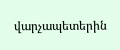վարչապետերին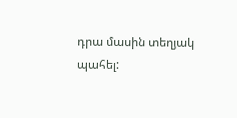դրա մասին տեղյակ պահել: